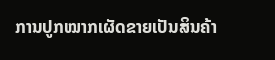ການປູກໝາກເຜັດຂາຍເປັນສິນຄ້າ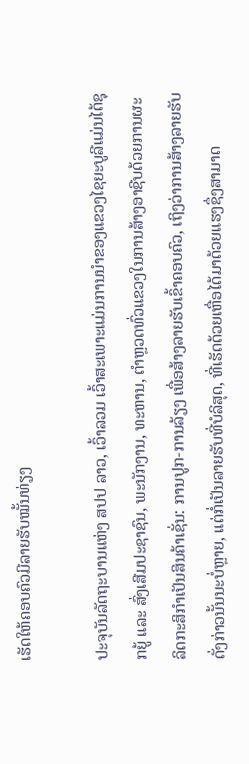ເຮັດໃຫ້ຄອບຄົວມີລາຍຮັບໝັ້ນທ່ຽງ

ປະຈຸບັນລັດຖະບານແຫ່ງ ສປປ ລາວ, ເວົ້າລວມ ເວົ້າສະເພາະແມ່ນການນໍາຂອງແຂວງໄຊຍະບູລີແມ່ນໄດ້ຊຸກຍູ້ ແລະ ສົ່ງເສີມປະຊາຊົນ, ພະນັກງານ, ທະຫານ, ຕໍາຫຼວດທົ່ວແຂວງໃນການສ້າງອາຊີບດ້ວຍການຜະລິດກະສິກໍາເປັນສິນຄ້າເຊັ່ນ: ການປູກ-ການລ້ຽງ ເພື່ອສ້າງລາຍຮັບເຂົ້າຄອບຄົວ, ເຖິງວ່າການສ້າງລາຍຮັບດັ່ງກ່າວນັ້ນນະບໍ່ຫຼາຍ, ແຕ່ກໍ່ເປັນລາຍຮັບທີ່ບໍລິສຸດ, ທີ່ເຮັດດ້ວຍເຫື່ອໄດ້ມາດ້ວຍແຮງຊຶ່ງສາມາດ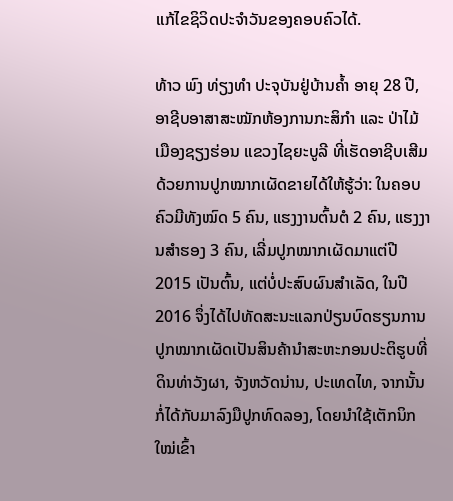ແກ້ໄຂຊິວິດປະຈໍາວັນຂອງຄອບຄົວໄດ້.

ທ້າວ ພົງ ທ່ຽງທໍາ ປະຈຸບັນຢູ່ບ້ານຄໍ້າ ອາຍຸ 28 ປີ, ອາຊີບອາສາສະໝັກຫ້ອງການກະສິກໍາ ແລະ ປ່າໄມ້ເມືອງຊຽງຮ່ອນ ແຂວງໄຊຍະບູລີ ທີ່ເຮັດອາຊີບເສີມດ້ວຍການປູກໝາກເຜັດຂາຍໄດ້ໃຫ້ຮູ້ວ່າ: ໃນຄອບຄົວມີທັງໝົດ 5 ຄົນ, ແຮງງານຕົ້ນຕໍ 2 ຄົນ, ແຮງງານສໍາຮອງ 3 ຄົນ, ເລີ່ມປູກໝາກເຜັດມາແຕ່ປີ 2015 ເປັນຕົ້ນ, ແຕ່ບໍ່ປະສົບຜົນສໍາເລັດ, ໃນປີ 2016 ຈຶ່ງໄດ້ໄປທັດສະນະແລກປ່ຽນບົດຮຽນການປູກໝາກເຜັດເປັນສິນຄ້ານໍາສະຫະກອນປະຕິຮູບທີ່ດິນທ່າວັງຜາ, ຈັງຫວັດນ່ານ, ປະເທດໄທ, ຈາກນັ້ນກໍ່ໄດ້ກັບມາລົງມືປູກທົດລອງ, ໂດຍນໍາໃຊ້ເຕັກນິກໃໝ່ເຂົ້າ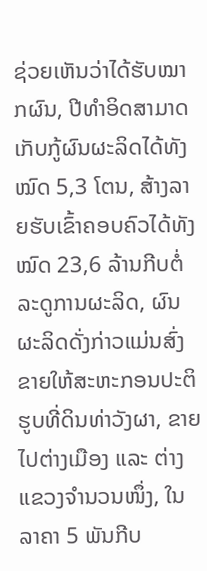ຊ່ວຍເຫັນວ່າໄດ້ຮັບໝາກຜົນ, ປີທໍາອິດສາມາດເກັບກູ້ຜົນຜະລິດໄດ້ທັງໝົດ 5,3 ໂຕນ, ສ້າງລາຍຮັບເຂົ້າຄອບຄົວໄດ້ທັງໝົດ 23,6 ລ້ານກີບຕໍ່ລະດູການຜະລິດ, ຜົນຜະລິດດັ່ງກ່າວແມ່ນສົ່ງຂາຍໃຫ້ສະຫະກອນປະຕິຮູບທີ່ດິນທ່າວັງຜາ, ຂາຍໄປຕ່າງເມືອງ ແລະ ຕ່າງແຂວງຈໍານວນໜຶ່ງ, ໃນລາຄາ 5 ພັນກີບ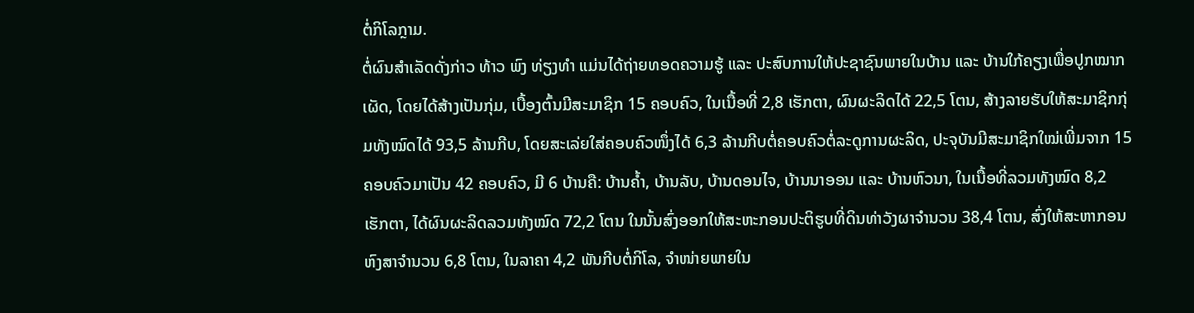ຕໍ່ກິໂລກຼາມ.
ຕໍ່ຜົນສໍາເລັດດັ່ງກ່າວ ທ້າວ ພົງ ທ່ຽງທໍາ ແມ່ນໄດ້ຖ່າຍທອດຄວາມຮູ້ ແລະ ປະສົບການໃຫ້ປະຊາຊົນພາຍໃນບ້ານ ແລະ ບ້ານໃກ້ຄຽງເພື່ອປູກໝາກເຜັດ, ໂດຍໄດ້ສ້າງເປັນກຸ່ມ, ເບື້ອງຕົ້ນມີສະມາຊິກ 15 ຄອບຄົວ, ໃນເນື້ອທີ່ 2,8 ເຮັກຕາ, ຜົນຜະລິດໄດ້ 22,5 ໂຕນ, ສ້າງລາຍຮັບໃຫ້ສະມາຊິກກຸ່ມທັງໝົດໄດ້ 93,5 ລ້ານກີບ, ໂດຍສະເລ່ຍໃສ່ຄອບຄົວໜຶ່ງໄດ້ 6,3 ລ້ານກີບຕໍ່ຄອບຄົວຕໍ່ລະດູການຜະລິດ, ປະຈຸບັນມີສະມາຊິກໃໝ່ເພີ່ມຈາກ 15 ຄອບຄົວມາເປັນ 42 ຄອບຄົວ, ມີ 6 ບ້ານຄື: ບ້ານຄໍ້າ, ບ້ານລັບ, ບ້ານດອນໄຈ, ບ້ານນາອອນ ແລະ ບ້ານຫົວນາ, ໃນເນື້ອທີ່ລວມທັງໝົດ 8,2 ເຮັກຕາ, ໄດ້ຜົນຜະລິດລວມທັງໝົດ 72,2 ໂຕນ ໃນນັ້ນສົ່ງອອກໃຫ້ສະຫະກອນປະຕິຮູບທີ່ດິນທ່າວັງຜາຈໍານວນ 38,4 ໂຕນ, ສົ່ງໃຫ້ສະຫາກອນຫົງສາຈໍານວນ 6,8 ໂຕນ, ໃນລາຄາ 4,2 ພັນກີບຕໍ່ກິໂລ, ຈໍາໜ່າຍພາຍໃນ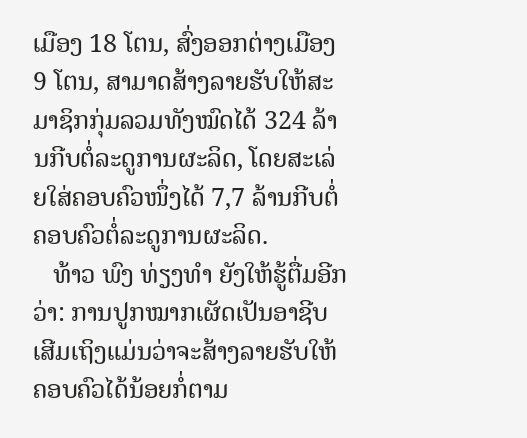ເມືອງ 18 ໂຕນ, ສົ່ງອອກຕ່າງເມືອງ 9 ໂຕນ, ສາມາດສ້າງລາຍຮັບໃຫ້ສະມາຊິກກຸ່ມລວມທັງໝົດໄດ້ 324 ລ້ານກີບຕໍ່ລະດູການຜະລິດ, ໂດຍສະເລ່ຍໃສ່ຄອບຄົວໜຶ່ງໄດ້ 7,7 ລ້ານກີບຕໍ່ຄອບຄົວຕໍ່ລະດູການຜະລິດ.
   ທ້າວ ພົງ ທ່ຽງທໍາ ຍັງໃຫ້ຮູ້ຕື່ມອີກວ່າ: ການປູກໝາກເຜັດເປັນອາຊີບເສີມເຖິງແມ່ນວ່າຈະສ້າງລາຍຮັບໃຫ້ຄອບຄົວໄດ້ນ້ອຍກໍ່ຕາມ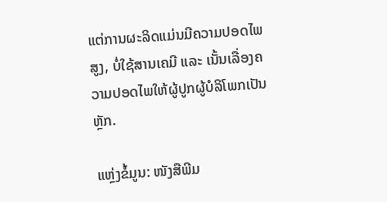ແຕ່ການຜະລິດແມ່ນມີຄວາມປອດໄພສູງ, ບໍ່ໃຊ້ສານເຄມີ ແລະ ເນັ້ນເລື່ອງຄວາມປອດໄພໃຫ້ຜູ້ປູກຜູ້ບໍລິໂພກເປັນຫຼັກ.

ແຫຼ່ງຂໍ້ມູນ: ໜັງສືພີມ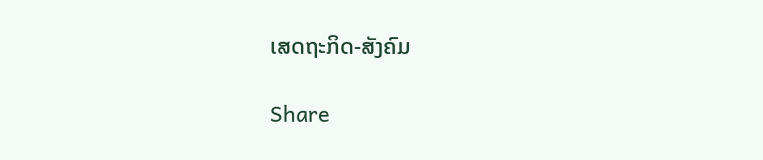ເສດຖະກິດ-ສັງຄົມ

Share